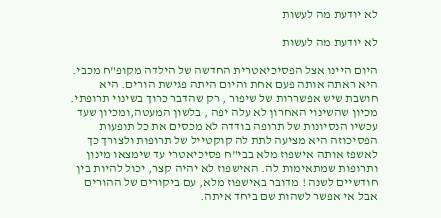לא יודעת מה לעשות

לא יודעת מה לעשות

היום היינו אצל הפסיכיאטרית החדשה של הילדה מקופ"ח מכבי. היא ראתה אותה פעם אחת והיום היתה פגישת הורים. היא חושבת שיש אפשררות של שיפור , רק שהדבר כרוך בשינוי תרופתי. מכיון שהשינוי האחרון לא עלה יפה , בלשון המעטה,ומכיון שעד עכשיו הנסיונות של תרופה בודדה לא מכסים את כל תופעות הפסיכוזה היא מציעה לתת לה קוקטייל של תרופות ולצורך כך לאשפז אותה אישפוז מלא בבי"ח פסיכיאטרי עד שימצאו מינון ותרופות שמתאימות לה. האישפוז לא יהיה קצר, יכול להיות בין חודשיים לשנה ! מדובר באישפוז מלא, עם ביקורים של ההורים אבל אי אפשר לשהות שם ביחד איתה.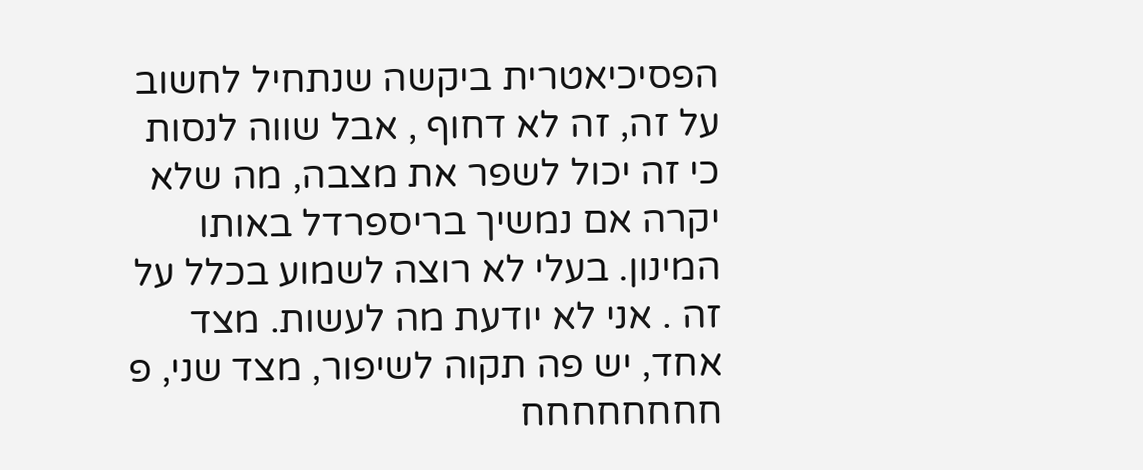הפסיכיאטרית ביקשה שנתחיל לחשוב על זה, זה לא דחוף , אבל שווה לנסות כי זה יכול לשפר את מצבה, מה שלא יקרה אם נמשיך בריספרדל באותו המינון. בעלי לא רוצה לשמוע בכלל על זה . אני לא יודעת מה לעשות. מצד אחד, יש פה תקוה לשיפור, מצד שני, פ חחחחחחחח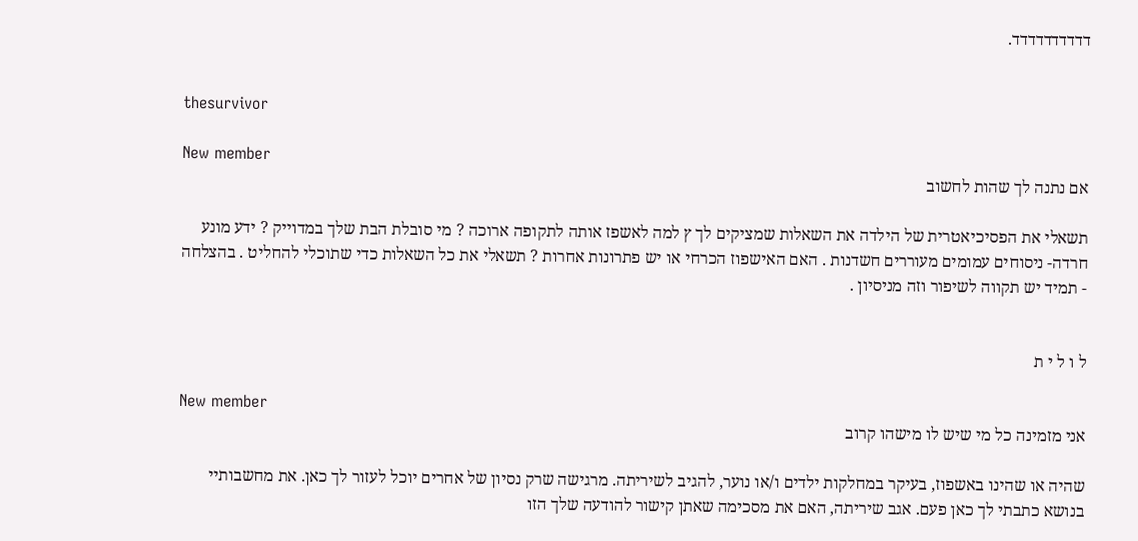דדדדדדדדדד.


thesurvivor

New member
אם נתנה לך שהות לחשוב

תשאלי את הפסיכיאטרית של הילדה את השאלות שמציקים לך ץ למה לאשפז אותה לתקופה ארוכה ? מי סובלת הבת שלך במדוייק ? ידע מונע חרדה- ניסוחים עמומים מעוררים חשדנות . האם האישפוז הכרחי או יש פתרונות אחרות ? תשאלי את כל השאלות כדי שתוכלי להחליט . בהצלחה - תמיד יש תקווה לשיפור וזה מניסיון .


ל ו ל י ת

New member
אני מזמינה כל מי שיש לו מישהו קרוב

שהיה או שהינו באשפוז, בעיקר במחלקות ילדים ו/או נוער, להגיב לשיריתה. מרגישה שרק נסיון של אחרים יוכל לעזור לך כאן. את מחשבותיי בנושא כתבתי לך כאן פעם. אגב שיריתה, האם את מסכימה שאתן קישור להודעה שלך הזו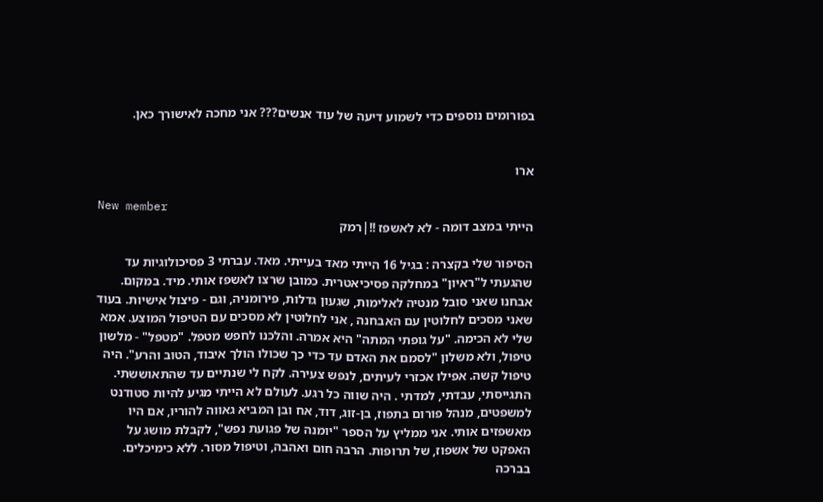בפורומים נוספים כדי לשמוע דיעה של עוד אנשים??? אני מחכה לאישורך כאן.


ארו

New member
הייתי במצב דומה - לא לאשפז !!|רמק

הסיפור שלי בקצרה : בגיל 16 הייתי מאד בעייתי. מאד. עברתי 3 פסיכולוגיות עד שהגעתי ל"ראיון" במחלקה פסיכיאטרית. כמובן שרצו לאשפז אותי. מיד. במקום. אבחנו שאני סובל מנטיה לאלימות, שגעון גדלות, פירומניה, וגם - פיצול אישיות. בעוד שאני מסכים לחלוטין עם האבחנה , אני לחלוטין לא מסכים עם הטיפול המוצע. אמא שלי לא הכימה. "על גופתי המתה" היא אמרה. והלכנו לחפש מטפל. "מטפל" - מלשון טיפול, ולא משלון "לסמם את האדם עד כדי כך שכולו הולך איבוד, הטוב והרע". היה טיפול קשה. אפילו אכזרי לעיתים, לנפש צעירה. לקח לי שנתיים עד שהתאוששתי. התגייסתי, עבדתי, למדתי . היה שווה כל רגע. לעולם לא הייתי מגיע להיות סטודנט למשפטים, מנהל פורום בתפוז, בן-זוג, דוד, אח ובן המביא גאווה להוריו, אם היו מאשפזים אותי. אני ממליץ על הספר "יומנה של פגועת נפש", לקבלת מושג על האפקט של אשפוז, של תרופות. הרבה חום ואהבה, וטיפול מסור. ללא כימיכלים. בברכה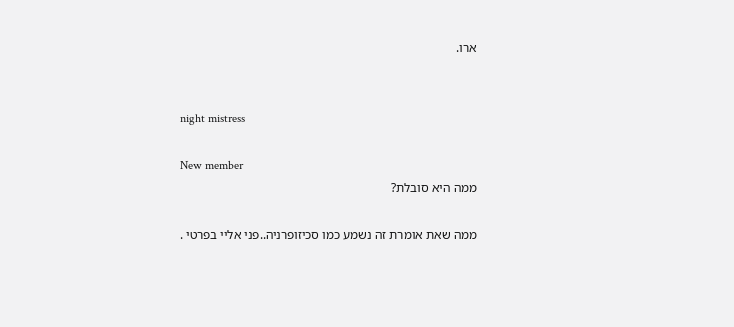ארו.


night mistress

New member
ממה היא סובלת?

ממה שאת אומרת זה נשמע כמו סכיזופרניה..פני אליי בפרטי .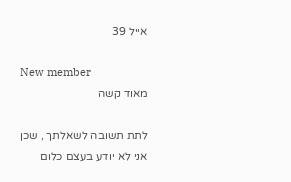אייל 39

New member
מאוד קשה

לתת תשובה לשאלתך , שכן אני לא יודע בעצם כלום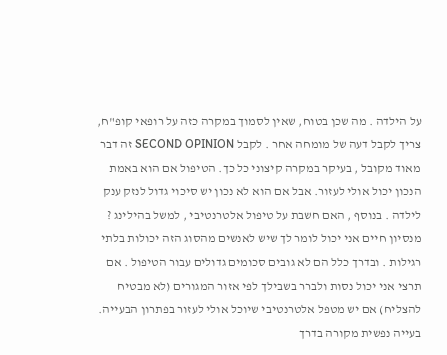על הילדה . מה שכן בטוח, שאין לסמוך במקרה כזה על רופאי קופ"ח, צריך לקבל דעה של מומחה אחר . לקבל SECOND OPINION זה דבר מאוד מקובל , בעיקר במקרה קיצוני כל כך. הטיפול אם הוא באמת הנכון יכול אולי לעזור. אבל אם הוא לא נכון יש סיכוי גדול לנזק ענק לילדה . בנוסף , האם חשבת על טיפול אלטרנטיבי , למשל בהילינג ? מנסיון חיים אני יכול לומר לך שיש לאנשים מהסוג הזה יכולות בלתי רגילות . ובדרך כלל הם לא גובים סכומים גדולים עבור הטיפול . אם תרצי אני יכול נסות ולברר בשבילך לפי אזור המגורים (לא מבטיח להצליח) אם יש מטפל אלטרנטיבי שיוכל אולי לעזור בפתרון הבעייה. בעייה נפשית מקורה בדרך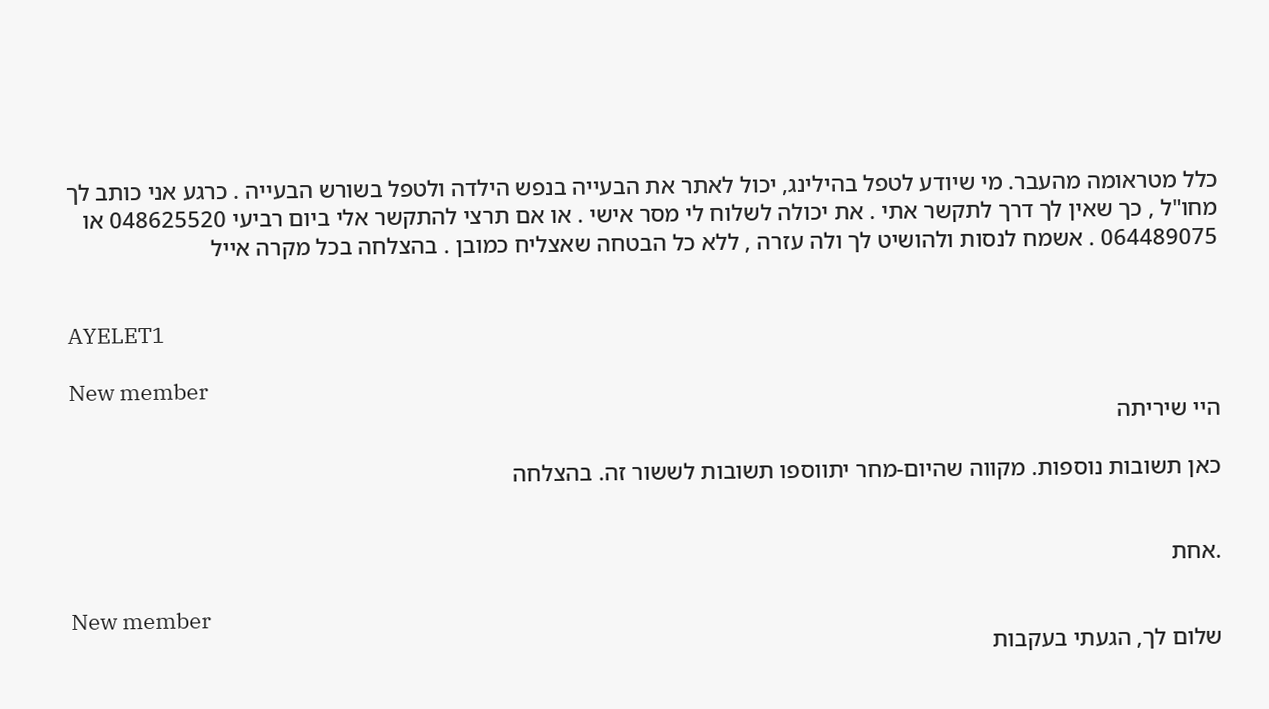כלל מטראומה מהעבר. מי שיודע לטפל בהילינג, יכול לאתר את הבעייה בנפש הילדה ולטפל בשורש הבעייה . כרגע אני כותב לך מחו"ל , כך שאין לך דרך לתקשר אתי . את יכולה לשלוח לי מסר אישי . או אם תרצי להתקשר אלי ביום רביעי 048625520 או 064489075 . אשמח לנסות ולהושיט לך ולה עזרה , ללא כל הבטחה שאצליח כמובן . בהצלחה בכל מקרה אייל


AYELET1

New member
היי שיריתה

כאן תשובות נוספות. מקווה שהיום-מחר יתווספו תשובות לששור זה. בהצלחה


.אחת

New member
שלום לך, הגעתי בעקבות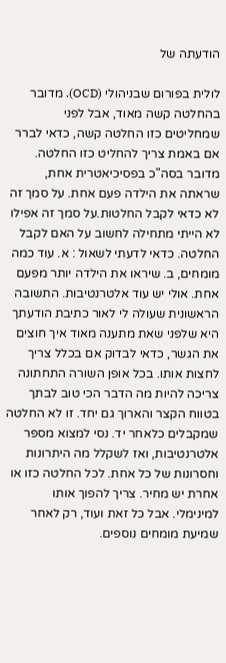הודעתה של

לולית בפורום שבניהולי (OCD). מדובר בהחלטה קשה מאוד, אבל לפני שמחליטים כזו החלטה קשה, כדאי לברר אם באמת צריך להחליט כזו החלטה. מדובר בסה"כ בפסיכיאטרית אחת, שראתה את הילדה פעם אחת. על סמך זה לא כדאי לקבל החלטות.על סמך זה אפילו לא הייתי מתחילה לחשוב על האם לקבל החלטה. כדאי לדעתי לשאול : א. עוד כמה מומחים, ב. שיראו את הילדה יותר מפעם אחת. אולי יש עוד אלטרנטיבות. התשובה הראשונית שעולה לי לאור כתיבת הודעתך היא שלפני שאת מתענה מאוד איך חוצים את הגשר, כדאי לבדוק אם בכלל צריך לחצות אותו. בכל אופן השורה התחתונה צריכה להיות מה הדבר הכי טוב לבתך בטווח הקצר והארוך גם יחד. זו לא החלטה שמקבלים כלאחר יד. נסי למצוא מספר אלטרנטיבות, ואז לשקלל מה היתרונות וחסרונות של כל אחת. לכל החלטה כזו או אחרת יש מחיר. צריך להפוך אותו למינימלי. אבל כל זאת ועוד, רק לאחר שמיעת מומחים נוספים.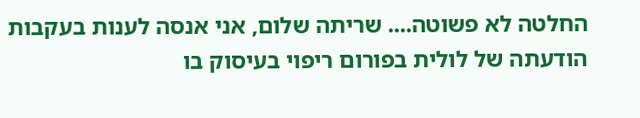החלטה לא פשוטה.... שריתה שלום, אני אנסה לענות בעקבות הודעתה של לולית בפורום ריפוי בעיסוק בו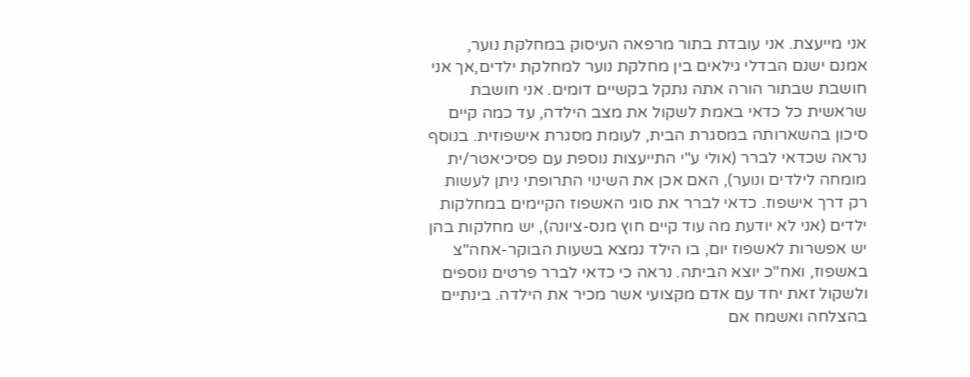אני מייעצת. אני עובדת בתור מרפאה העיסוק במחלקת נוער, אמנם ישנם הבדלי גילאים בין מחלקת נוער למחלקת ילדים,אך אני חושבת שבתור הורה אתה נתקל בקשיים דומים. אני חושבת שראשית כל כדאי באמת לשקול את מצב הילדה, עד כמה קיים סיכון בהשארותה במסגרת הבית, לעומת מסגרת אישפוזית. בנוסף נראה שכדאי לברר (אולי ע"י התייעצות נוספת עם פסיכיאטר/ית מומחה לילדים ונוער), האם אכן את השינוי התרופתי ניתן לעשות רק דרך אישפוז. כדאי לברר את סוגי האשפוז הקיימים במחלקות ילדים (אני לא יודעת מה עוד קיים חוץ מנס-ציונה), יש מחלקות בהן יש אפשרות לאשפוז יום, בו הילד נמצא בשעות הבוקר-אחה"צ באשפוז, ואח"כ יוצא הביתה. נראה כי כדאי לברר פרטים נוספים ולשקול זאת יחד עם אדם מקצועי אשר מכיר את הילדה. בינתיים בהצלחה ואשמח אם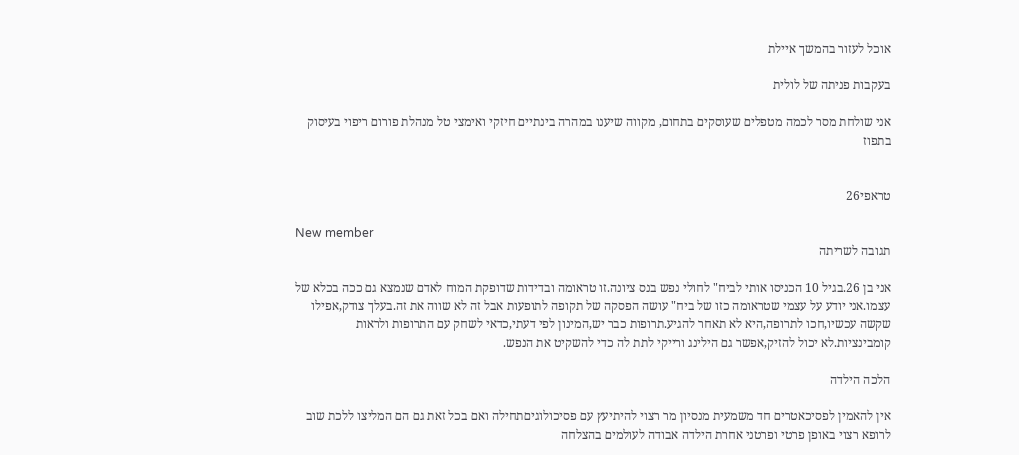אוכל לעזור בהמשך איילת

בעקבות פניתה של לולית

אני שולחת מסר לכמה מטפלים שעוסקים בתחום, מקווה שיענו במהרה בינתיים חיזקי ואימצי טל מנהלת פורום ריפוי בעיסוק בתפוז


טראפי26

New member
תגובה לשריתה

אני בן 26.בגיל 10 הכניסו אותי לביח" לחולי נפש בנס ציונה.זו טראומה ובדידות שדופקת המוח לאדם שנמצא גם ככה בכלא של עצמו.אני יודע על עצמי שטראומה כזו של ביח" עושה הפסקה של תקופה לתופעות אבל זה לא שווה את זה.בעלך צודק,אפילו שקשה עכשיו,חכו לתרופה,היא לא תאחר להגיע.תרופות כבר יש,המינון לפי דעתי,כדאי לשחק עם התרופות ולראות קומבינציות.לא יכול להזיק,אפשר גם הילינג ורייקי לתת לה כדי להשקיט את הנפש.

הלכה הילדה

אין להאמין לפסיכאטרים חד משמעית מנסיון מר רצוי להיתיעץ עם פסיכולוגיםתחילה ואם בכל זאת גם הם המליצו ללכת שוב לרופא רצוי באופן פרטי ופרטני אחרת הילדה אבודה לעולמים בהצלחה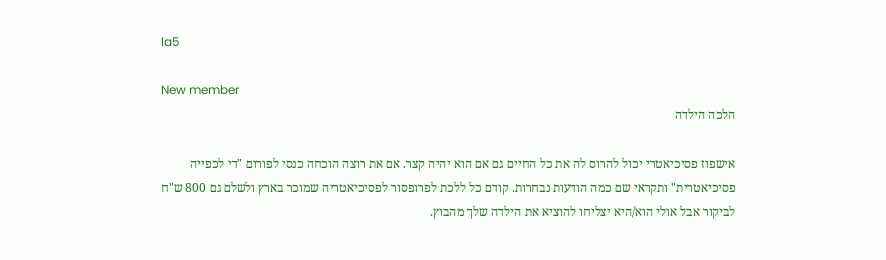la5

New member
הלכה הילדה

אישפוז פסיכיאטרי יכול להרוס לה את כל החיים גם אם הוא יהיה קצר. אם את רוצה הוכחה כנסי לפורום "די לכפייה פסיכיאטרית" ותקראי שם כמה הודעות נבחרות. קודם כל ללכת לפרופסור לפסיכיאטריה שמוכר בארץ ולשלם גם 800 ש"ח לביקור אבל אולי הוא/היא יצליחו להוציא את הילדה שלך מהבוץ.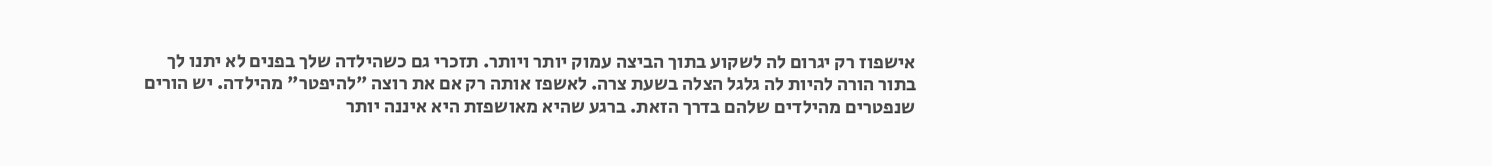אישפוז רק יגרום לה לשקוע בתוך הביצה עמוק יותר ויותר. תזכרי גם כשהילדה שלך בפנים לא יתנו לך בתור הורה להיות לה גלגל הצלה בשעת צרה. לאשפז אותה רק אם את רוצה "להיפטר" מהילדה. יש הורים שנפטרים מהילדים שלהם בדרך הזאת. ברגע שהיא מאושפזת היא איננה יותר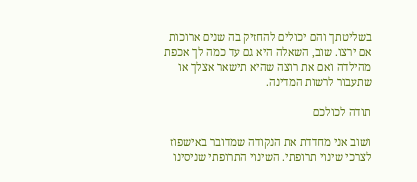בשליטתך והם יכולים להחזיק בה שנים ארוכות אם ירצו. שוב, השאלה היא גם עד כמה לך אכפת מהילדה ואם את רוצה שהיא תישאר אצלך או שתעבור לרשות המדינה.

תודה לכולכם

ושוב אני מחדדת את הנקודה שמדובר באישפוז לצרכי שינוי תרופתי. השינוי התרופתי שניסינו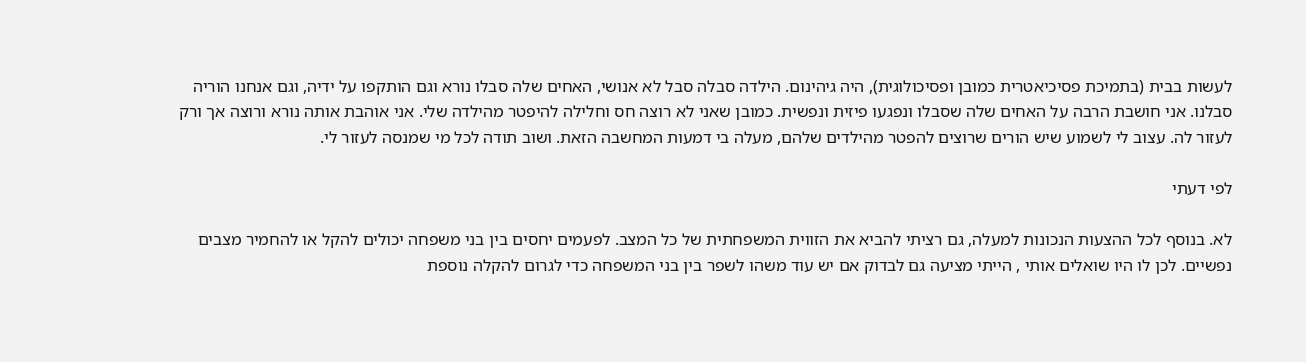לעשות בבית (בתמיכת פסיכיאטרית כמובן ופסיכולוגית), היה גיהינום. הילדה סבלה סבל לא אנושי, האחים שלה סבלו נורא וגם הותקפו על ידיה, וגם אנחנו הוריה סבלנו. אני חושבת הרבה על האחים שלה שסבלו ונפגעו פיזית ונפשית. כמובן שאני לא רוצה חס וחלילה להיפטר מהילדה שלי. אני אוהבת אותה נורא ורוצה אך ורק לעזור לה. עצוב לי לשמוע שיש הורים שרוצים להפטר מהילדים שלהם, מעלה בי דמעות המחשבה הזאת. ושוב תודה לכל מי שמנסה לעזור לי.

לפי דעתי

לא. בנוסף לכל ההצעות הנכונות למעלה, גם רציתי להביא את הזווית המשפחתית של כל המצב. לפעמים יחסים בין בני משפחה יכולים להקל או להחמיר מצבים נפשיים. לכן לו היו שואלים אותי , הייתי מציעה גם לבדוק אם יש עוד משהו לשפר בין בני המשפחה כדי לגרום להקלה נוספת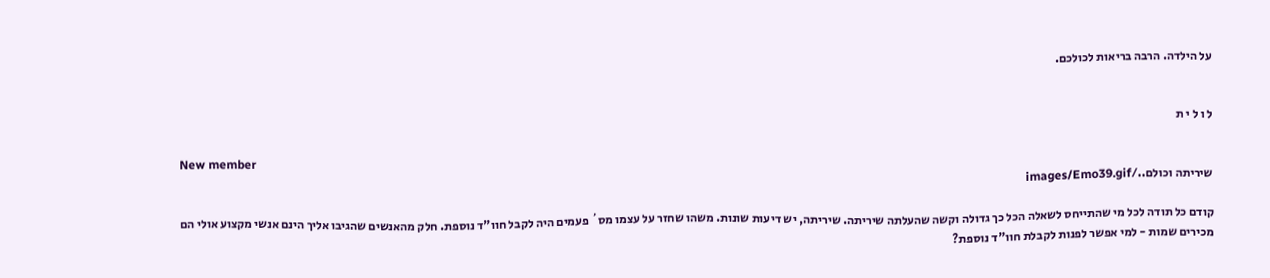על הילדה. הרבה בריאות לכולכם.


ל ו ל י ת

New member
שיריתה וכולם../images/Emo39.gif

קודם כל תודה לכל מי שהתייחס לשאלה הכל כך גדולה וקשה שהעלתה שיריתה. שיריתה, יש דיעות שונות. משהו שחזר על עצמו מס´ פעמים היה לקבל חוו"ד נוספת. חלק מהאנשים שהגיבו אליך הינם אנשי מקצוע אולי הם מכירים שמות - למי אפשר לפנות לקבלת חוו"ד נוספת?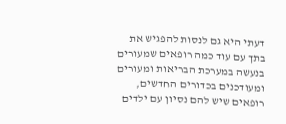דעתי היא גם לנסות להפגיש את בתך עם עוד כמה רופאים שמעורים בנעשה במערכת הבריאות ומעורים ומעודכנים בכדורים החדשים, רופאים שיש להם נסיון עם ילדים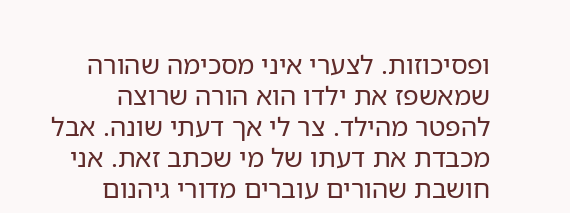ופסיכוזות. לצערי איני מסכימה שהורה שמאשפז את ילדו הוא הורה שרוצה להפטר מהילד. צר לי אך דעתי שונה. אבל מכבדת את דעתו של מי שכתב זאת. אני חושבת שהורים עוברים מדורי גיהנום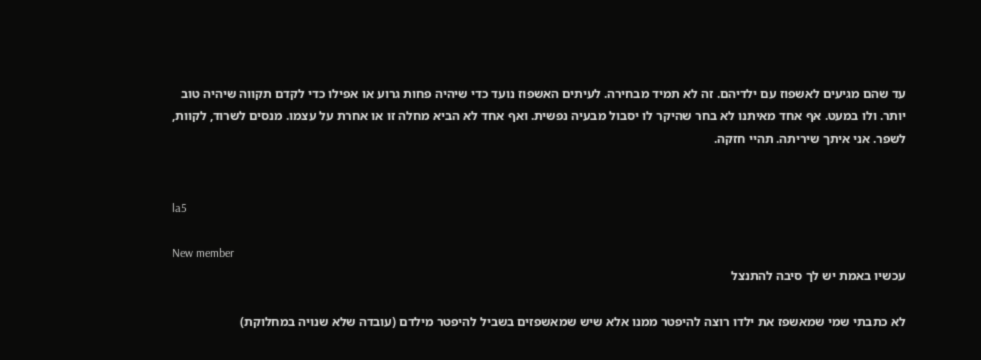עד שהם מגיעים לאשפוז עם ילדיהם. זה לא תמיד מבחירה. לעיתים האשפוז נועד כדי שיהיה פחות גרוע או אפילו כדי לקדם תקווה שיהיה טוב יותר. ולו במעט. אף אחד מאיתנו לא בחר שהיקר לו יסבול מבעיה נפשית. ואף אחד לא הביא מחלה זו או אחרת על עצמו. מנסים לשרוד, לקוות, לשפר. אני איתך שיריתה. תהיי חזקה.


la5

New member
עכשיו באמת יש לך סיבה להתנצל

לא כתבתי שמי שמאשפז את ילדו רוצה להיפטר ממנו אלא שיש שמאשפזים בשביל להיפטר מילדם (עובדה שלא שנויה במחלוקת)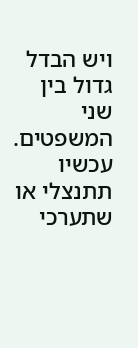ויש הבדל גדול בין שני המשפטים. עכשיו תתנצלי או שתערכי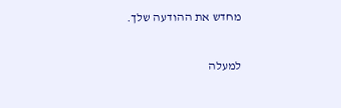מחדש את ההודעה שלך.

למעלה